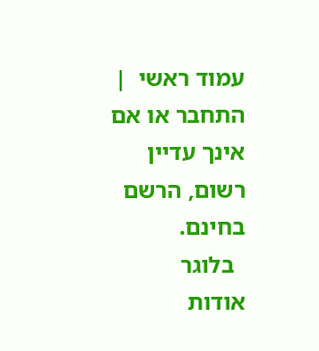עמוד ראשי  |  התחבר או אם אינך עדיין רשום, הרשם בחינם.
  בלוגר
אודות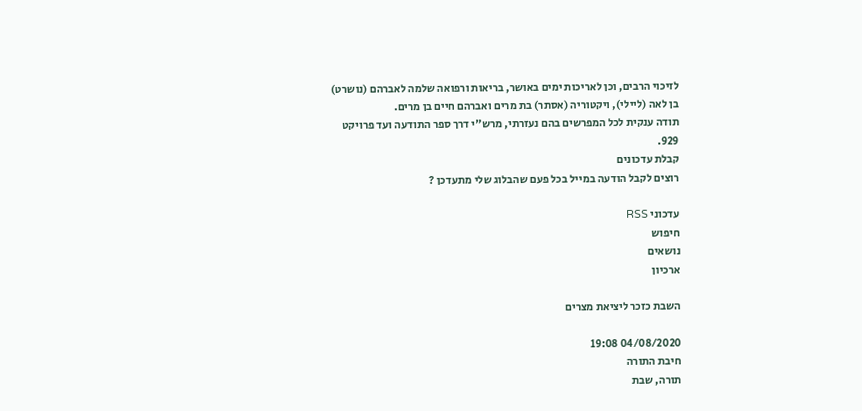לזיכוי הרבים, וכן לאריכות ימים באושר, בריאות ורפואה שלמה לאברהם (נושרט) בן לאה (ליילי), ויקטוריה (אסתר) בת מרים ואברהם חיים בן מרים.
תודה ענקית לכל המפרשים בהם נעזרתי, מרש"י דרך ספר התודעה ועד פרויקט 929.
קבלת עדכונים
רוצים לקבל הודעה במייל בכל פעם שהבלוג שלי מתעדכן ?

עדכוני RSS
חיפוש
נושאים
ארכיון

השבת כזכר ליציאת מצרים

04/08/2020 19:08
חיבת התורה
תורה, שבת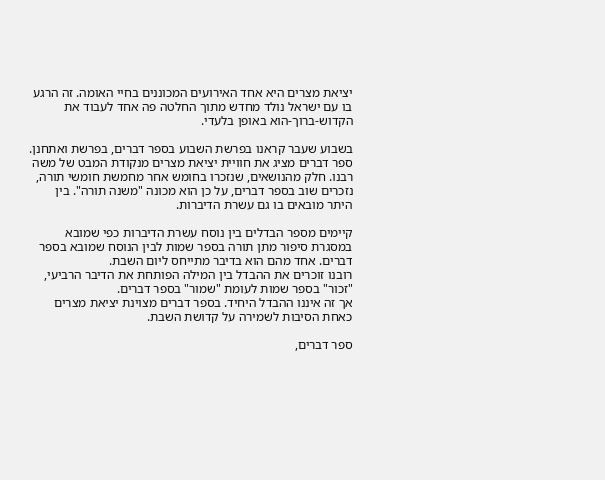יציאת מצרים היא אחד האירועים המכוננים בחיי האומה. זה הרגע בו עם ישראל נולד מחדש מתוך החלטה פה אחד לעבוד את הקדוש-ברוך-הוא באופן בלעדי.

בשבוע שעבר קראנו בפרשת השבוע בספר דברים, בפרשת ואתחנן.
ספר דברים מציג את חוויית יציאת מצרים מנקודת המבט של משה רבנו. חלק מהנושאים, שנזכרו בחומש אחר מחמשת חומשי תורה, נזכרים שוב בספר דברים, על כן הוא מכונה "משנה תורה". בין היתר מובאים בו גם עשרת הדיברות.

קיימים מספר הבדלים בין נוסח עשרת הדיברות כפי שמובא במסגרת סיפור מתן תורה בספר שמות לבין הנוסח שמובא בספר דברים. אחד מהם הוא בדיבר מתייחס ליום השבת.
רובנו זוכרים את ההבדל בין המילה הפותחת את הדיבר הרביעי, "זכור" בספר שמות לעומת "שמור" בספר דברים.
אך זה איננו ההבדל היחיד. בספר דברים מצוינת יציאת מצרים כאחת הסיבות לשמירה על קדושת השבת.

ספר דברים,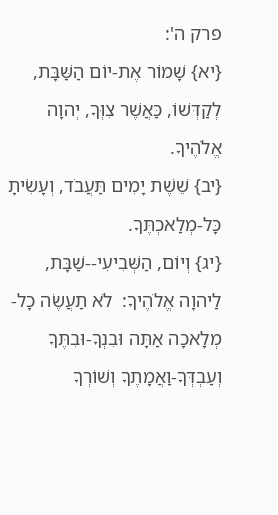פרק ה':
{יא} שָׁמוֹר אֶת-יוֹם הַשַּׁבָּת, לְקַדְּשׁוֹ, כַּאֲשֶׁר צִוְּךָ, יְהוָה אֱלֹהֶיךָ.
{יב} שֵׁשֶׁת יָמִים תַּעֲבֹד, וְעָשִׂיתָ כָּל-מְלַאכְתֶּךָ.
{יג} וְיוֹם, הַשְּׁבִיעִי--שַׁבָּת, לַיהוָה אֱלֹהֶיךָ:  לֹא תַעֲשֶׂה כָל-מְלָאכָה אַתָּה וּבִנְךָ-וּבִתֶּךָ וְעַבְדְּךָ-וַאֲמָתֶךָ וְשׁוֹרְךָ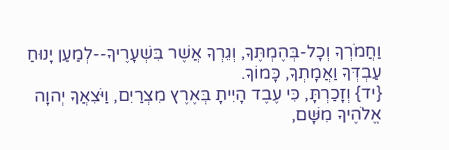וַחֲמֹרְךָ וְכָל-בְּהֶמְתֶּךָ, וְגֵרְךָ אֲשֶׁר בִּשְׁעָרֶיךָ--לְמַעַן יָנוּחַ עַבְדְּךָ וַאֲמָתְךָ, כָּמוֹךָ.
{יד} וְזָכַרְתָּ, כִּי עֶבֶד הָיִיתָ בְּאֶרֶץ מִצְרַיִם, וַיֹּצִאֲךָ יְהוָה אֱלֹהֶיךָ מִשָּׁם,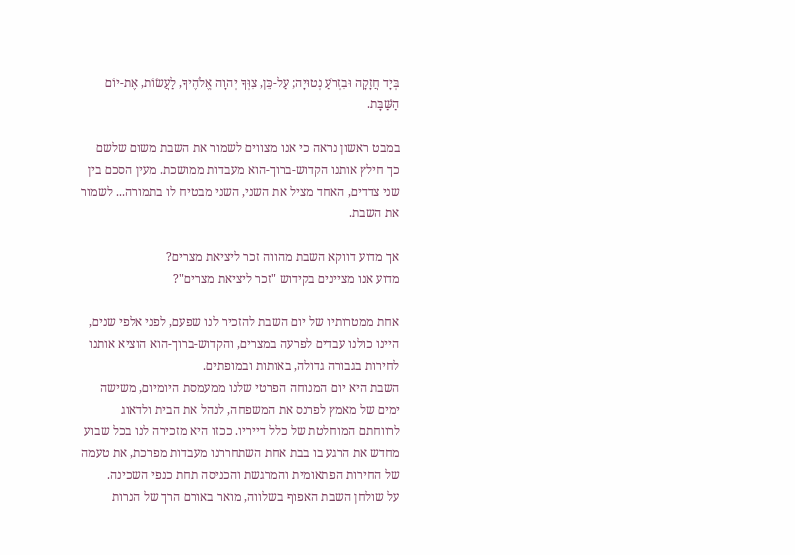בְּיָד חֲזָקָה וּבִזְרֹעַ נְטוּיָה; עַל-כֵּן, צִוְּךָ יְהוָה אֱלֹהֶיךָ, לַעֲשׂוֹת, אֶת-יוֹם הַשַּׁבָּת.

במבט ראשון נראה כי אנו מצווים לשמור את השבת משום שלשם כך חילץ אותנו הקדוש-ברוך-הוא מעבדות ממושכת. מעין הסכם בין שני צדדים, האחד מציל את השני, השני מבטיח לו בתמורה... לשמור את השבת.

אך מדוע דווקא השבת מהווה זכר ליציאת מצרים?
מדוע אנו מציינים בקידוש "זכר ליציאת מצרים"?

אחת ממטרותיו של יום השבת להזכיר לנו שפעם, לפני אלפי שנים, היינו כולנו עבדים לפרעה במצרים, והקדוש-ברוך-הוא הוציא אותנו לחירות בגבורה גדולה, באותות ובמופתים.
השבת היא יום המנוחה הפרטי שלנו ממעמסת היומיום, משישה ימים של מאמץ לפרנס את המשפחה, לנהל את הבית ולדאוג לרווחתם המוחלטת של כלל דייריו. ככזו היא מזכירה לנו בכל שבוע מחדש את הרגע בו בבת אחת השתחררנו מעבדות מפרכת, את טעמה של החירות הפתאומית והמרגשת והכניסה תחת כנפי השכינה.
על שולחן השבת האפוף בשלווה, מואר באורם הרך של הנרות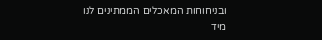ובניחוחות המאכלים הממתינים לנו מיד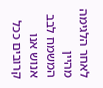לאחר הלגימה מהיין המשמח לבב אנוש אנו קרובים ככל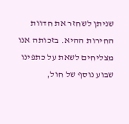שניתן לשחזר את חדוות החירות ההיא. בזכותה אנו מצליחים לשאת על כתפינו שבוע נוסף של חול,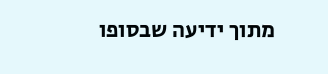מתוך ידיעה שבסופו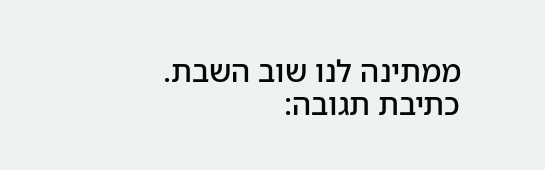ממתינה לנו שוב השבת.
כתיבת תגובה: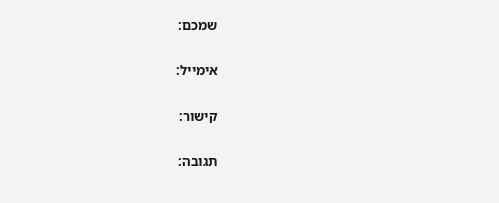שמכם:

אימייל:

קישור:

תגובה: